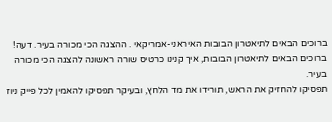ברוכים הבאים לתיאטרון הבובות האיראני-אמריקאי . ההצגה הכי מכורה בעיר. דעה!
ברוכים הבאים לתיאטרון הבובות, איך קנינו כרטיס שורה ראשונה להצגה הכי מכורה בעיר.
תפסיקו להחזיק את הראש, תורידו את מד הלחץ, ובעיקר תפסיקו להאמין לכל פייק ניוז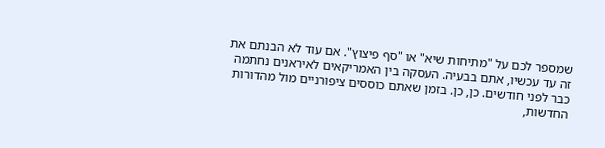שמספר לכם על "מתיחות שיא" או "סף פיצוץ". אם עוד לא הבנתם את זה עד עכשיו, אתם בבעיה. העסקה בין האמריקאים לאיראנים נחתמה כבר לפני חודשים. כן, כן. בזמן שאתם כוססים ציפורניים מול מהדורות החדשות,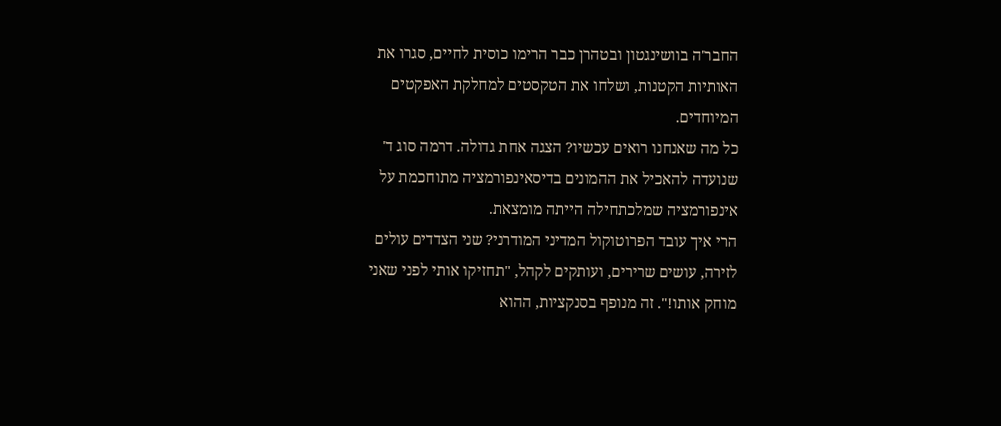החבר'ה בוושינגטון ובטהרן כבר הרימו כוסית לחיים, סגרו את האותיות הקטנות, ושלחו את הטקסטים למחלקת האפקטים המיוחדים.
כל מה שאנחנו רואים עכשיו? הצגה אחת גדולה. דרמה סוג ד' שנועדה להאכיל את ההמונים בדיסאינפורמציה מתוחכמת על אינפורמציה שמלכתחילה הייתה מומצאת.
הרי איך עובד הפרוטוקול המדיני המודרני? שני הצדדים עולים לזירה, עושים שרירים, ועותקים לקהל, "תחזיקו אותי לפני שאני מוחק אותו!". זה מנופף בסנקציות, ההוא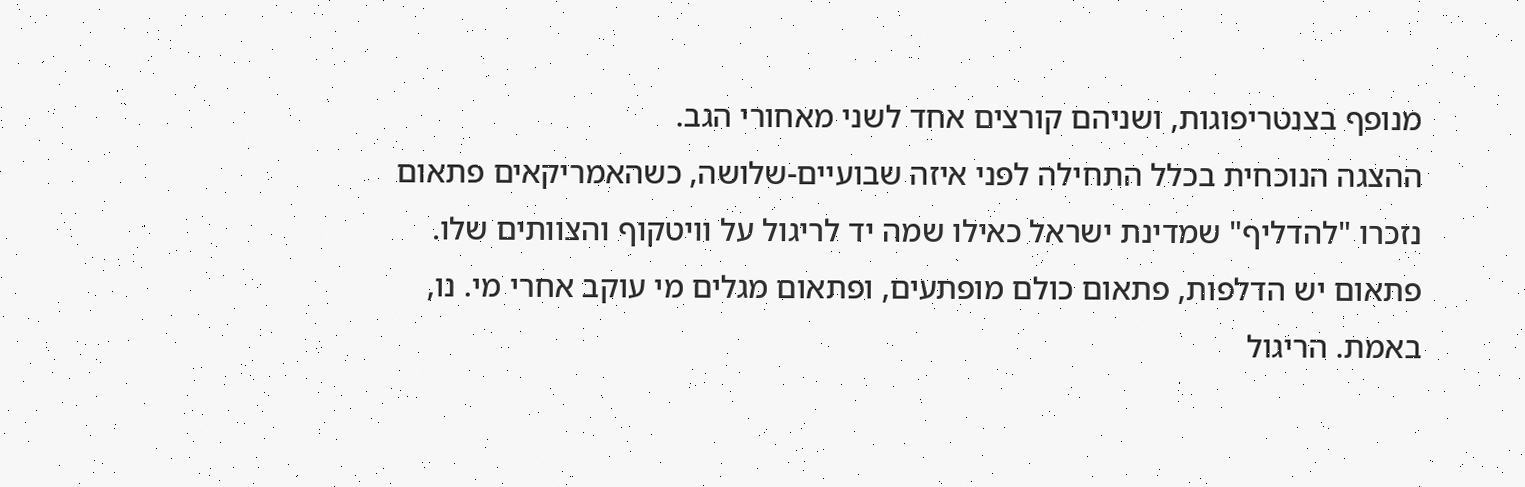מנופף בצנטריפוגות, ושניהם קורצים אחד לשני מאחורי הגב.
ההצגה הנוכחית בכלל התחילה לפני איזה שבועיים-שלושה, כשהאמריקאים פתאום נזכרו "להדליף" שמדינת ישראל כאילו שמה יד לריגול על וויטקוף והצוותים שלו. פתאום יש הדלפות, פתאום כולם מופתעים, ופתאום מגלים מי עוקב אחרי מי. נו, באמת. הריגול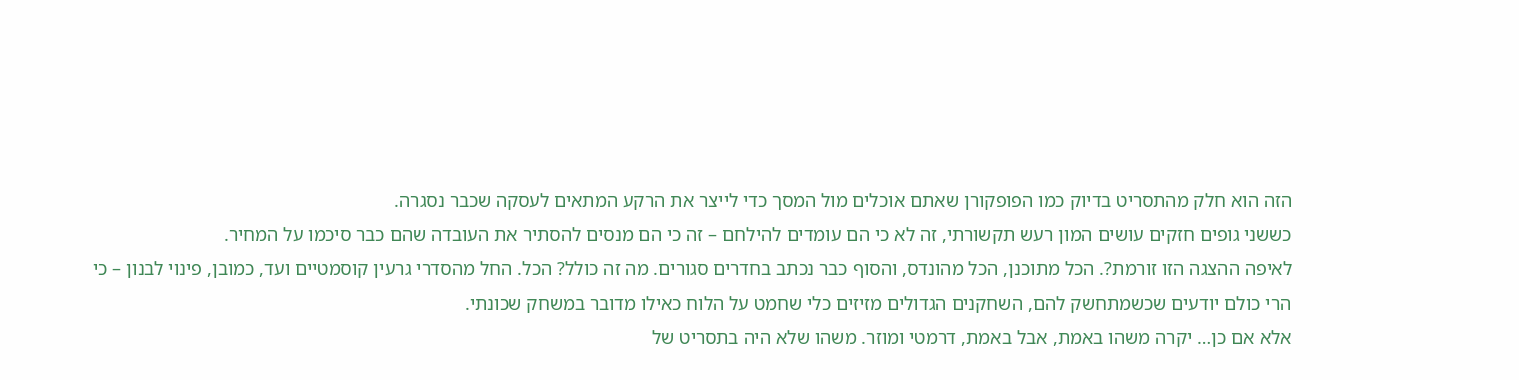הזה הוא חלק מהתסריט בדיוק כמו הפופקורן שאתם אוכלים מול המסך כדי לייצר את הרקע המתאים לעסקה שכבר נסגרה.
כששני גופים חזקים עושים המון רעש תקשורתי, זה לא כי הם עומדים להילחם – זה כי הם מנסים להסתיר את העובדה שהם כבר סיכמו על המחיר.
לאיפה ההצגה הזו זורמת?. הכל מתוכנן, הכל מהונדס, והסוף כבר נכתב בחדרים סגורים. מה זה כולל? הכל. החל מהסדרי גרעין קוסמטיים ועד, כמובן, פינוי לבנון – כי הרי כולם יודעים שכשמתחשק להם, השחקנים הגדולים מזיזים כלי שחמט על הלוח כאילו מדובר במשחק שכונתי.
אלא אם כן… יקרה משהו באמת, אבל באמת, דרמטי ומוזר. משהו שלא היה בתסריט של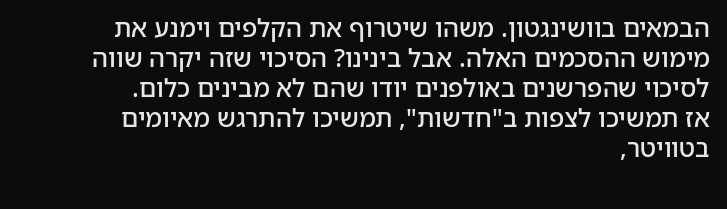הבמאים בוושינגטון. משהו שיטרוף את הקלפים וימנע את מימוש ההסכמים האלה. אבל בינינו? הסיכוי שזה יקרה שווה לסיכוי שהפרשנים באולפנים יודו שהם לא מבינים כלום.
אז תמשיכו לצפות ב"חדשות", תמשיכו להתרגש מאיומים בטוויטר,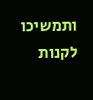ותמשיכו לקנות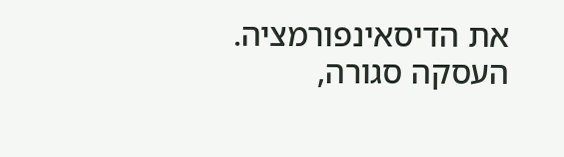את הדיסאינפורמציה. העסקה סגורה,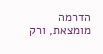הדרמה מומצאת, ורק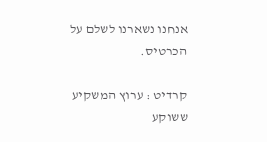אנחנו נשארנו לשלם על הכרטיס.

קרדיט : ערוץ המשקיע ששוקע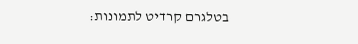בטלגרם קרדיט לתמונות: